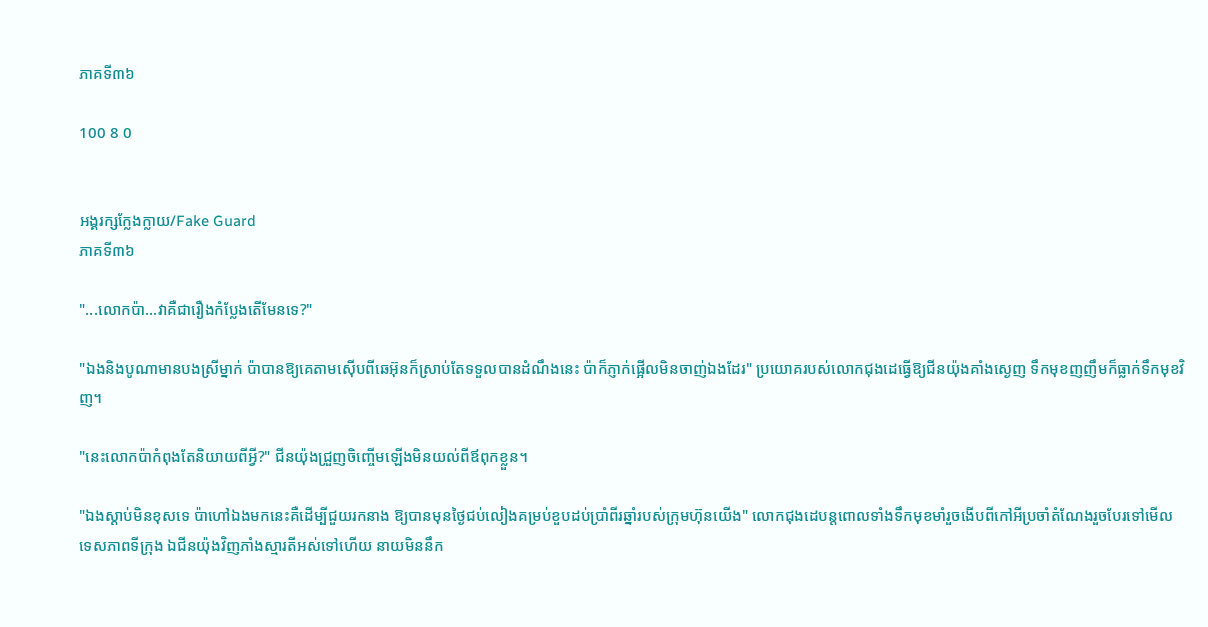ភាគទី៣៦

100 8 0


អង្គរក្សក្លែងក្លាយ/Fake Guard
ភាគទី៣៦

"...លោកប៉ា...វាគឺជារឿងកំប្លែងតើមែនទេ?"

"ឯងនិងបូណាមានបងស្រីម្នាក់ ប៉ាបានឱ្យគេតាមស៊ើបពីឆេអ៊ុនក៏ស្រាប់តែទទួលបានដំណឹងនេះ ប៉ាក៏ភ្ញាក់ផ្អើលមិនចាញ់ឯងដែរ" ប្រយោគរបស់លោកជុងដេធ្វើឱ្យជីនយ៉ុងគាំងស្ងេញ ទឹកមុខញញឹមក៏ធ្លាក់ទឹកមុខវិញ។

"នេះលោកប៉ាកំពុងតែនិយាយពីអ្វី?" ជីនយ៉ុងជ្រួញចិញ្ចើមឡើងមិនយល់ពីឪពុកខ្លួន។

"ឯងស្ដាប់មិនខុសទេ ប៉ាហៅឯងមកនេះគឺដើម្បីជួយរកនាង ឱ្យបានមុនថ្ងៃជប់លៀងគម្រប់ខួបដប់ប្រាំពីរឆ្នាំរបស់ក្រុមហ៊ុនយើង" លោកជុងដេបន្តពោលទាំងទឹកមុខមាំរួចងើបពីកៅអីប្រចាំតំណែងរួចបែរទៅមើលទេសភាពទីក្រុង ឯជីនយ៉ុងវិញភាំងស្មារតីអស់ទៅហើយ នាយមិននឹក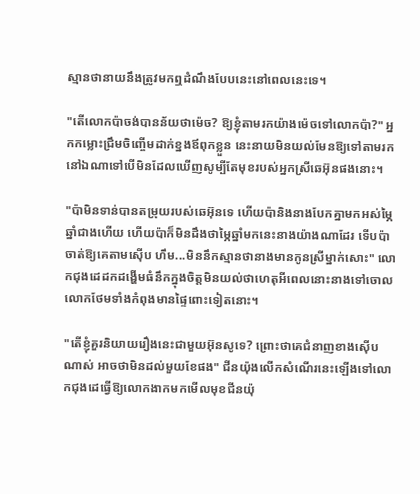ស្មានថានាយនឹងត្រូវមកឮដំណឹងបែបនេះនៅពេលនេះទេ។

"តើលោកប៉ាចង់បានន័យថាម៉េច? ឱ្យខ្ញុំតាមរកយ៉ាងម៉េចទៅលោកប៉ា?" អ្នកកម្លោះជ្រឹមចិញ្ចើមដាក់ខ្នងឪពុកខ្លួន នេះនាយមិនយល់មែនឱ្យទៅតាមរកនៅឯណាទៅបើមិនដែលឃើញសូម្បីតែមុខរបស់អ្នកស្រីឆេអ៊ុនផងនោះ។

"ប៉ាមិនទាន់បានតម្រុយរបស់ឆេអ៊ុនទេ ហើយប៉ានិងនាងបែកគ្នាមកអស់ម្ភៃឆ្នាំជាងហើយ ហើយប៉ាក៏មិនដឹងថាម្ភៃឆ្នាំមកនេះនាងយ៉ាងណាដែរ ទើបប៉ាចាត់ឱ្យគេតាមស៊ើប ហឹម...មិននឹកស្មានថានាងមានកូនស្រីម្នាក់សោះ" លោកជុងដេដកដង្ហើមធំនឹកក្នុងចិត្តមិនយល់ថាហេតុអីពេលនោះនាងទៅចោលលោកថែមទាំងកំពុងមានផ្ទៃពោះទៀតនោះ។

"តើខ្ញុំគួរនិយាយរឿងនេះជាមួយអ៊ុនសូទេ? ព្រោះថាគេជំនាញខាងស៊ើបណាស់ អាចថាមិនដល់មួយខែផង" ជីនយ៉ុងលើកសំណើរនេះឡើងទៅលោកជុងដេធ្វើឱ្យលោកងាកមកមើលមុខជីនយ៉ុ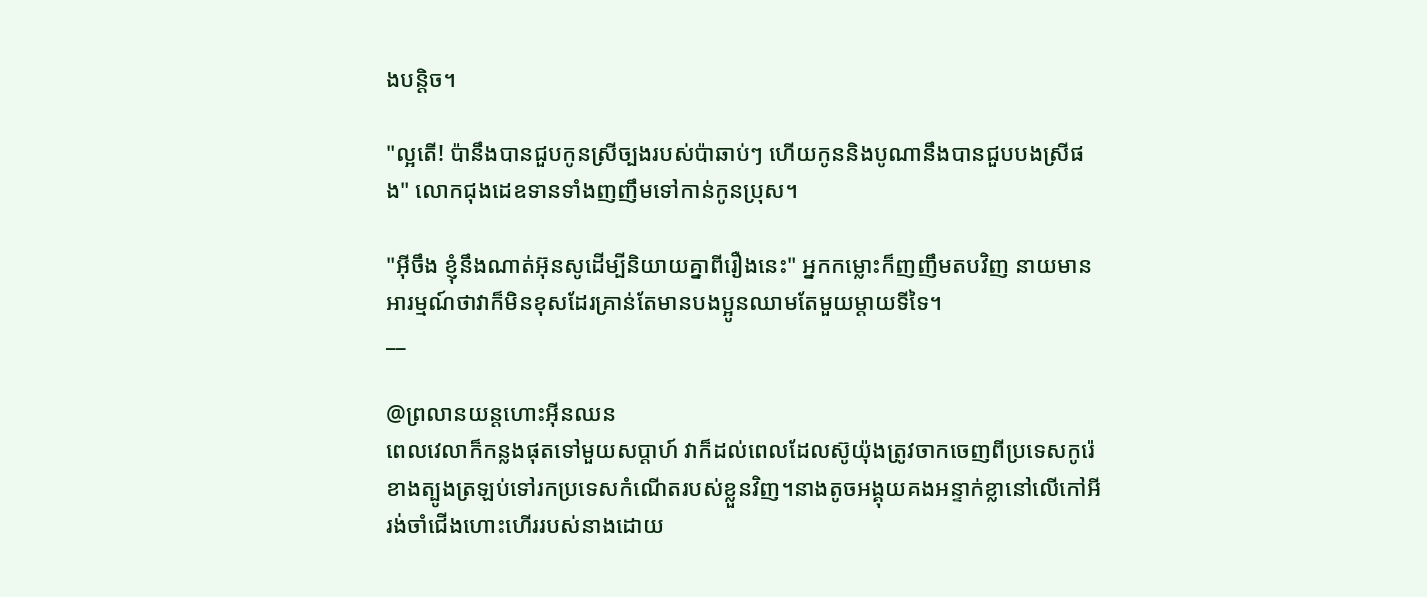ងបន្តិច។

"ល្អតើ! ប៉ានឹងបានជួបកូនស្រីច្បងរបស់ប៉ាឆាប់ៗ ហើយកូននិងបូណានឹងបានជួបបងស្រីផង" លោកជុងដេឧទានទាំងញញឹមទៅកាន់កូនប្រុស។

"អ៊ីចឹង ខ្ញុំនឹងណាត់អ៊ុនសូដើម្បីនិយាយគ្នាពីរឿងនេះ" អ្នកកម្លោះក៏ញញឹមតបវិញ នាយមានអារម្មណ៍ថាវាក៏មិនខុសដែរគ្រាន់តែមានបងប្អូនឈាមតែមួយម្ដាយទីទៃ។
__

@ព្រលានយន្តហោះអុីនឈន
ពេលវេលាក៏កន្លងផុតទៅមួយសប្ដាហ៍ វាក៏ដល់ពេលដែលស៊ូយ៉ុងត្រូវចាកចេញពីប្រទេសកូរ៉េខាងត្បូងត្រឡប់ទៅរកប្រទេសកំណើតរបស់ខ្លួនវិញ។នាងតូចអង្គុយគងអន្ទាក់ខ្លានៅលើកៅអីរង់ចាំជើងហោះហើររបស់នាងដោយ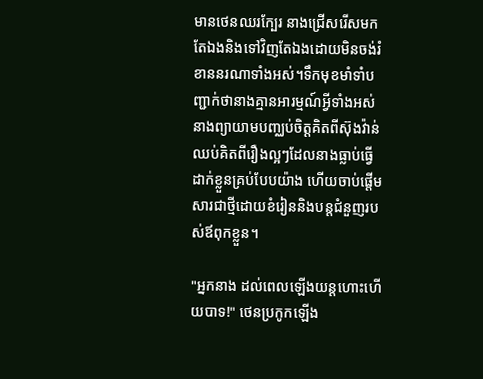មានថេនឈរក្បែរ នាងជ្រើសរើសមកតែឯងនិងទៅវិញតែឯងដោយមិនចង់រំខាននរណាទាំងអស់។ទឹកមុខមាំទាំបញ្ជាក់ថានាងគ្មានអារម្មណ៍អ្វីទាំងអស់ នាងព្យាយាមបញ្ឈប់ចិត្តគិតពីស៊ុងវ៉ាន់ ឈប់គិតពីរឿងល្អៗដែលនាងធ្លាប់ធ្វើដាក់ខ្លួនគ្រប់បែបយ៉ាង ហើយចាប់ផ្តើមសារជាថ្មីដោយខំរៀននិងបន្តជំនួញរបស់ឪពុកខ្លួន។

"អ្នកនាង ដល់ពេលឡើងយន្ដហោះហើយបាទ!" ថេនប្រកូកឡើង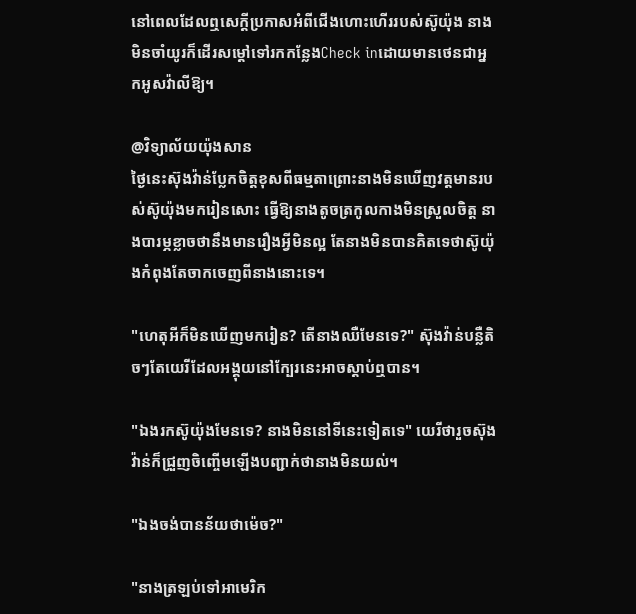នៅពេលដែលឮសេក្ដីប្រកាសអំពីជើងហោះហើររបស់ស៊ូយ៉ុង នាងមិនចាំយូរក៏ដើរសម្ដៅទៅរកកន្លែងCheck inដោយមានថេនជាអ្នកអូសវ៉ាលីឱ្យ។

@វិទ្យាល័យយ៉ុងសាន
ថ្ងៃនេះស៊ុងវ៉ាន់ប្លែកចិត្តខុសពីធម្មតាព្រោះនាងមិនឃើញវត្តមានរបស់ស៊ូយ៉ុងមករៀនសោះ ធ្វើឱ្យនាងតូចត្រកូលកាងមិនស្រួលចិត្ត នាងបារម្ភខ្លាចថានឹងមានរឿងអ្វីមិនល្អ តែនាងមិនបានគិតទេថាស៊ូយ៉ុងកំពុងតែចាកចេញពីនាងនោះទេ។

"ហេតុអីក៏មិនឃើញមករៀន? តើនាងឈឺមែនទេ?" ស៊ុងវ៉ាន់បន្លឺតិចៗតែយេរីដែលអង្គុយនៅក្បែរនេះអាចស្ដាប់ឮបាន។

"ឯងរកស៊ូយ៉ុងមែនទេ? នាងមិននៅទីនេះទៀតទេ" យេរីថារួចស៊ុងវ៉ាន់ក៏ជ្រួញចិញ្ចើមឡើងបញ្ជាក់ថានាងមិនយល់។

"ឯងចង់បានន័យថាម៉េច?"

"នាងត្រឡប់ទៅអាមេរិក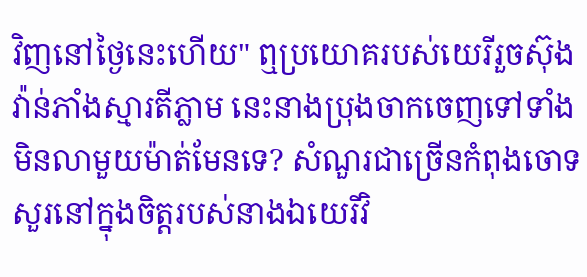វិញនៅថ្ងៃនេះហើយ" ឮប្រយោគរបស់យេរីរួចស៊ុងវ៉ាន់ភាំងស្មារតីភ្លាម នេះនាងប្រុងចាកចេញទៅទាំងមិនលាមួយម៉ាត់មែនទេ? សំណួរជាច្រើនកំពុងចោទសួរនៅក្នុងចិត្តរបស់នាងឯយេរីវិ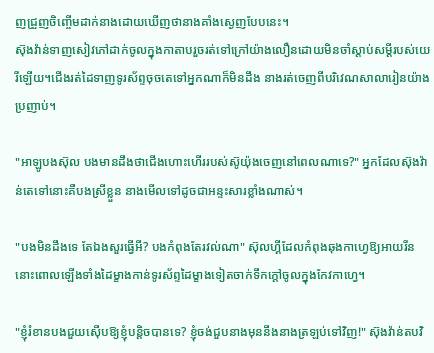ញជ្រួញចិញ្ចើមដាក់នាងដោយឃើញថានាងគាំងស្ងេញបែបនេះ។
ស៊ុងវ៉ាន់ទាញសៀវភៅដាក់ចូលក្នុងកាតាបរួចរត់ទៅក្រៅយ៉ាងលឿនដោយមិនចាំស្ដាប់សម្ដីរបស់យេរីឡើយ។ជើងរត់ដៃទាញទូរស័ព្ទចុចតេទៅអ្នកណាក៏មិនដឹង នាងរត់ចេញពីបរិវេណសាលារៀនយ៉ាងប្រញាប់។

"អាឡូបងស៊ុល បងមានដឹងថាជើងហោះហើររបស់ស៊ូយ៉ុងចេញនៅពេលណាទេ?" អ្នកដែលស៊ុងវ៉ាន់តេទៅនោះគឺបងស្រីខ្លួន នាងមើលទៅដូចជាអន្ទះសារខ្លាំងណាស់។

"បងមិនដឹងទេ តែឯងសួរធ្វើអី? បងកំពុងតែរវល់ណា" ស៊ុលហ្គីដែលកំពុងឆុងកាហ្វេឱ្យអាយរីននោះពោលឡើងទាំងដៃម្ខាងកាន់ទូរស័ព្ទដៃម្ខាងទៀតចាក់ទឹកក្ដៅចូលក្នុងកែវកាហ្វេ។

"ខ្ញុំរំខានបងជួយស៊ើបឱ្យខ្ញុំបន្តិចបានទេ? ខ្ញុំចង់ជួបនាងមុននឹងនាងត្រឡប់ទៅវិញ!" ស៊ុងវ៉ាន់តបវិ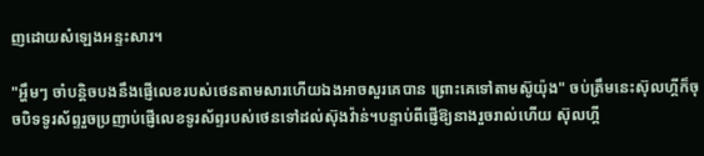ញដោយសំឡេងអន្ទះសារ។

"អ្ហឹមៗ ចាំបន្តិចបងនឹងផ្ញើលេខរបស់ថេនតាមសារហើយឯងអាចសួរគេបាន ព្រោះគេទៅតាមស៊ូយ៉ុង" ចប់ត្រឹមនេះស៊ុលហ្គីក៏ចុចបិទទូរស័ព្ទរួចប្រញាប់ផ្ញើលេខទូរស័ព្ទរបស់ថេនទៅដល់ស៊ុងវ៉ាន់។បន្ទាប់ពីផ្ញើឱ្យនាងរួចរាល់ហើយ ស៊ុលហ្គី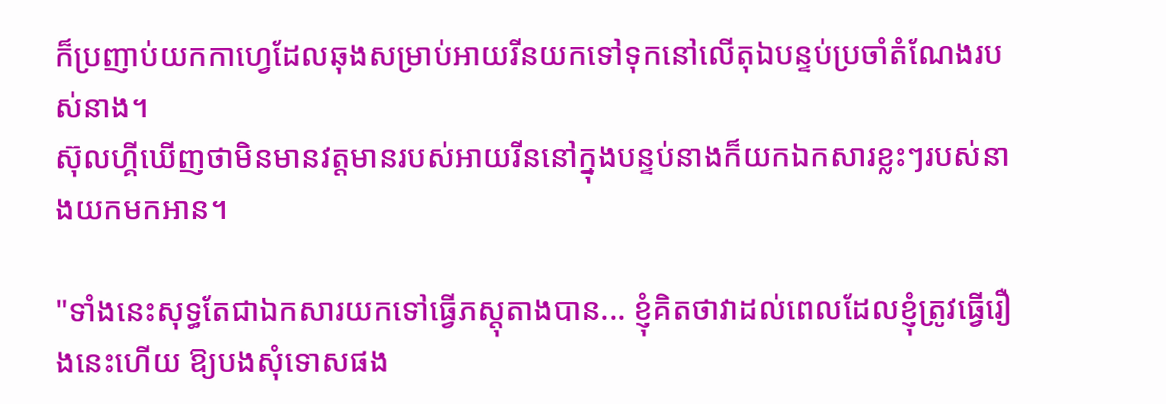ក៏ប្រញាប់យកកាហ្វេដែលឆុងសម្រាប់អាយរីនយកទៅទុកនៅលើតុឯបន្ទប់ប្រចាំតំណែងរបស់នាង។
ស៊ុលហ្គីឃើញថាមិនមានវត្តមានរបស់អាយរីននៅក្នុងបន្ទប់នាងក៏យកឯកសារខ្លះៗរបស់នាងយកមកអាន។

"ទាំងនេះសុទ្ធតែជាឯកសារយកទៅធ្វើភស្តុតាងបាន... ខ្ញុំគិតថាវាដល់ពេលដែលខ្ញុំត្រូវធ្វើរឿងនេះហើយ ឱ្យបងសុំទោសផង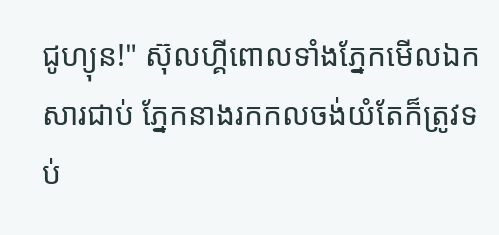ជូហ្យុន!" ស៊ុលហ្គីពោលទាំងភ្នែកមើលឯកសារជាប់ ភ្នែកនាងរកកលចង់យំតែក៏ត្រូវទប់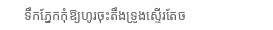ទឹកភ្នែកកុំឱ្យហូរចុះតឹងទ្រូងស្ទើរតែច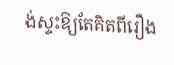ង់ស្ទះឱ្យតែគិតពីរឿង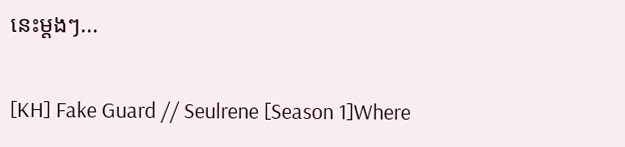នេះម្ដងៗ...

[KH] Fake Guard // Seulrene [Season 1]Where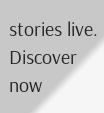stories live. Discover now